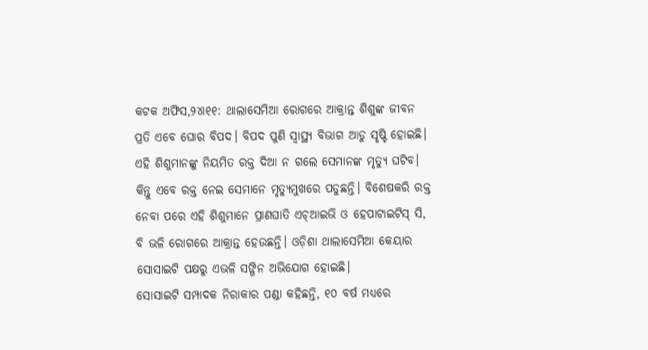କଟକ ଅଫିସ,୨୪ା୧୧: ଥାଲାସେମିଆ ରୋଗରେ ଆକ୍ରାନ୍ତ ଶିଶୁଙ୍କ ଜୀବନ ପ୍ରତି ଏବେ ଘୋର ବିପଦ। ବିପଦ ପୁଣି ସ୍ବାସ୍ଥ୍ୟ ବିଭାଗ ଆଡୁ ସୃଷ୍ଟି ହୋଇଛି। ଏହି ଶିଶୁମାନଙ୍କୁ ନିୟମିତ ରକ୍ତ ଦିଆ ନ ଗଲେ ସେମାନଙ୍କ ମୃତ୍ୟୁ ଘଟିବ। କିନ୍ତୁ ଏବେ ରକ୍ତ ନେଇ ସେମାନେ ମୃତ୍ୟୁମୁଖରେ ପଡୁଛନ୍ତି। ବିଶେଷକରି ରକ୍ତ ନେବା ପରେ ଏହି ଶିଶୁମାନେ ପ୍ରାଣଘାତି ଏଚ୍ଆଇଭି ଓ ହେପାଟାଇଟିସ୍ ସି, ବି ଭଳି ରୋଗରେ ଆକ୍ରାନ୍ତ ହେଉଛନ୍ତି। ଓଡ଼ିଶା ଥାଲାସେମିଆ କେୟାର ସୋସାଇଟି ପକ୍ଷରୁ ଏଭଳି ସଙ୍ଗିନ ଅଭିଯୋଗ ହୋଇଛି।
ସୋସାଇଟି ସମ୍ପାଦକ ନିରାକାର ପଣ୍ଡା କହିଛନ୍ତି, ୧୦ ବର୍ଷ ମଧ୍ୟରେ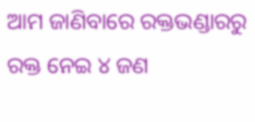ଆମ ଜାଣିବାରେ ରକ୍ତଭଣ୍ଡାରରୁ ରକ୍ତ ନେଇ ୪ ଜଣ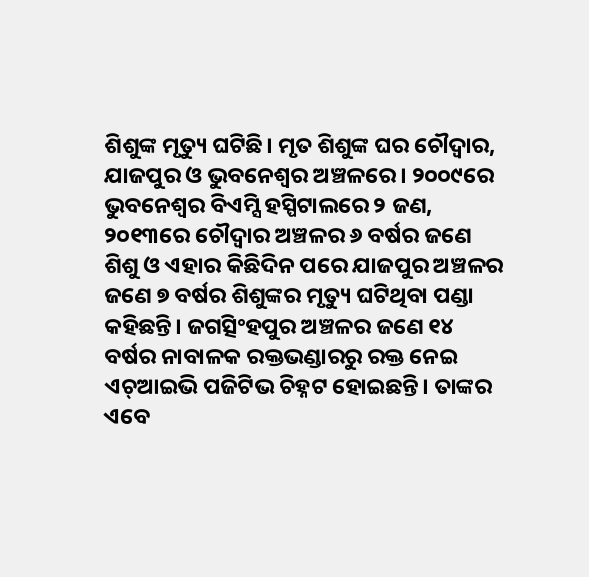ଶିଶୁଙ୍କ ମୃତ୍ୟୁ ଘଟିଛି। ମୃତ ଶିଶୁଙ୍କ ଘର ଚୌଦ୍ୱାର, ଯାଜପୁର ଓ ଭୁବନେଶ୍ୱର ଅଞ୍ଚଳରେ। ୨୦୦୯ରେ ଭୁବନେଶ୍ୱର ବିଏମ୍ସି ହସ୍ପିଟାଲରେ ୨ ଜଣ, ୨୦୧୩ରେ ଚୌଦ୍ୱାର ଅଞ୍ଚଳର ୬ ବର୍ଷର ଜଣେ ଶିଶୁ ଓ ଏହାର କିଛିଦିନ ପରେ ଯାଜପୁର ଅଞ୍ଚଳର ଜଣେ ୭ ବର୍ଷର ଶିଶୁଙ୍କର ମୃତ୍ୟୁ ଘଟିଥିବା ପଣ୍ଡା କହିଛନ୍ତି। ଜଗତ୍ସିଂହପୁର ଅଞ୍ଚଳର ଜଣେ ୧୪ ବର୍ଷର ନାବାଳକ ରକ୍ତଭଣ୍ଡାରରୁ ରକ୍ତ ନେଇ ଏଚ୍ଆଇଭି ପଜିଟିଭ ଚିହ୍ନଟ ହୋଇଛନ୍ତି। ତାଙ୍କର ଏବେ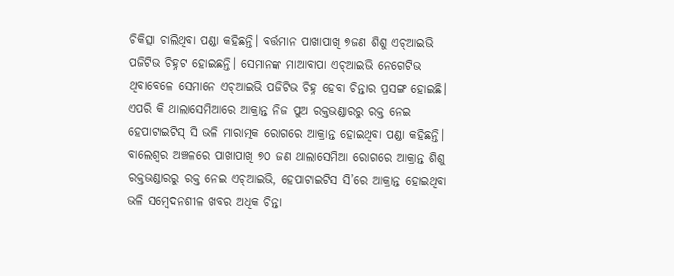ଚିକିତ୍ସା ଚାଲିଥିବା ପଣ୍ଡା କହିଛନ୍ତି। ବର୍ତ୍ତମାନ ପାଖାପାଖି ୭ଜଣ ଶିଶୁ ଏଚ୍ଆଇଭି ପଜିଟିଭ ଚିହ୍ନଟ ହୋଇଛନ୍ତି। ସେମାନଙ୍କ ମାଆବାପା ଏଚ୍ଆଇଭି ନେଗେଟିଭ ଥିବାବେଳେ ସେମାନେ ଏଚ୍ଆଇଭି ପଜିଟିଭ ଚିହ୍ନ ହେବା ଚିନ୍ତାର ପ୍ରସଙ୍ଗ ହୋଇଛି। ଏପରି କି ଥାଲାସେମିଆରେ ଆକ୍ରାନ୍ତ ନିଜ ପୁଅ ରକ୍ତଭଣ୍ଡାରରୁ ରକ୍ତ ନେଇ ହେପାଟାଇଟିସ୍ ସି ଭଳି ମାରାତ୍ମକ ରୋଗରେ ଆକ୍ରାନ୍ତ ହୋଇଥିବା ପଣ୍ଡା କହିଛନ୍ତି। ବାଲେଶ୍ୱର ଅଞ୍ଚଳରେ ପାଖାପାଖି ୭୦ ଜଣ ଥାଲାସେମିଆ ରୋଗରେ ଆକ୍ରାନ୍ତ ଶିଶୁ ରକ୍ତଭଣ୍ଡାରରୁ ରକ୍ତ ନେଇ ଏଚ୍ଆଇଭି, ହେପାଟାଇଟିସ ସି’ରେ ଆକ୍ରାନ୍ତ ହୋଇଥିବା ଭଳି ସମ୍ବେଦନଶୀଳ ଖବର ଅଧିକ ଚିନ୍ତା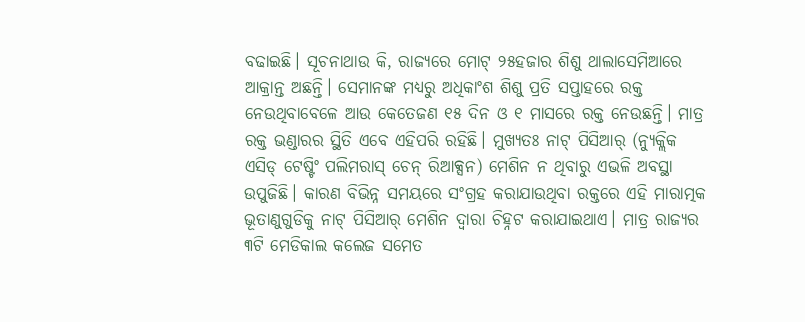ବଢାଇଛି। ସୂଚନାଥାଉ କି, ରାଜ୍ୟରେ ମୋଟ୍ ୨୫ହଜାର ଶିଶୁ ଥାଲାସେମିଆରେ ଆକ୍ରାନ୍ତ ଅଛନ୍ତି। ସେମାନଙ୍କ ମଧ୍ୟରୁ ଅଧିକାଂଶ ଶିଶୁ ପ୍ରତି ସପ୍ତାହରେ ରକ୍ତ ନେଉଥିବାବେଳେ ଆଉ କେତେଜଣ ୧୫ ଦିନ ଓ ୧ ମାସରେ ରକ୍ତ ନେଉଛନ୍ତି। ମାତ୍ର ରକ୍ତ ଭଣ୍ଡାରର ସ୍ଥିତି ଏବେ ଏହିପରି ରହିଛି। ମୁଖ୍ୟତଃ ନାଟ୍ ପିସିଆର୍ (ନ୍ୟୁକ୍ଲିକ ଏସିଡ୍ ଟେଷ୍ଟିଂ ପଲିମରାସ୍ ଚେନ୍ ରିଆକ୍ସନ) ମେଶିନ ନ ଥିବାରୁ ଏଭଳି ଅବସ୍ଥା ଉପୁଜିଛି। କାରଣ ବିଭିନ୍ନ ସମୟରେ ସଂଗ୍ରହ କରାଯାଉଥିବା ରକ୍ତରେ ଏହି ମାରାତ୍ମକ ଭୂତାଣୁଗୁଡିକୁ ନାଟ୍ ପିସିଆର୍ ମେଶିନ ଦ୍ୱାରା ଚିହ୍ନଟ କରାଯାଇଥାଏ। ମାତ୍ର ରାଜ୍ୟର ୩ଟି ମେଡିକାଲ କଲେଜ ସମେତ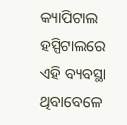କ୍ୟାପିଟାଲ ହସ୍ପିଟାଲରେ ଏହି ବ୍ୟବସ୍ଥା ଥିବାବେଳେ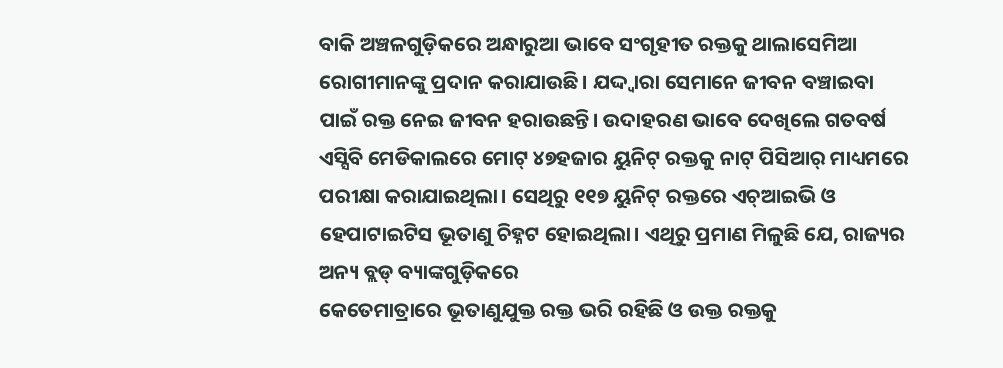ବାକି ଅଞ୍ଚଳଗୁଡ଼ିକରେ ଅନ୍ଧାରୁଆ ଭାବେ ସଂଗୃହୀତ ରକ୍ତକୁ ଥାଲାସେମିଆ ରୋଗୀମାନଙ୍କୁ ପ୍ରଦାନ କରାଯାଉଛି। ଯଦ୍ଦ୍ବାରା ସେମାନେ ଜୀବନ ବଞ୍ଚାଇବା ପାଇଁ ରକ୍ତ ନେଇ ଜୀବନ ହରାଉଛନ୍ତି। ଉଦାହରଣ ଭାବେ ଦେଖିଲେ ଗତବର୍ଷ ଏସ୍ସିବି ମେଡିକାଲରେ ମୋଟ୍ ୪୭ହଜାର ୟୁନିଟ୍ ରକ୍ତକୁ ନାଟ୍ ପିସିଆର୍ ମାଧ୍ୟମରେ ପରୀକ୍ଷା କରାଯାଇଥିଲା। ସେଥିରୁ ୧୧୭ ୟୁନିଟ୍ ରକ୍ତରେ ଏଚ୍ଆଇଭି ଓ ହେପାଟାଇଟିସ ଭୂତାଣୁ ଚିହ୍ନଟ ହୋଇଥିଲା। ଏଥିରୁ ପ୍ରମାଣ ମିଳୁଛି ଯେ, ରାଜ୍ୟର ଅନ୍ୟ ବ୍ଲଡ୍ ବ୍ୟାଙ୍କଗୁଡ଼ିକରେ
କେତେମାତ୍ରାରେ ଭୂତାଣୁଯୁକ୍ତ ରକ୍ତ ଭରି ରହିଛି ଓ ଉକ୍ତ ରକ୍ତକୁ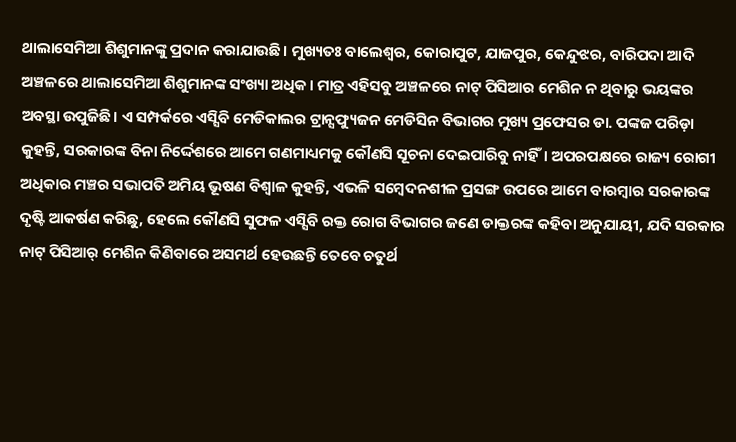ଥାଲାସେମିଆ ଶିଶୁମାନଙ୍କୁ ପ୍ରଦାନ କରାଯାଉଛି। ମୁଖ୍ୟତଃ ବାଲେଶ୍ୱର, କୋରାପୁଟ, ଯାଜପୁର, କେନ୍ଦୁଝର, ବାରିପଦା ଆଦି ଅଞ୍ଚଳରେ ଥାଲାସେମିଆ ଶିଶୁମାନଙ୍କ ସଂଖ୍ୟା ଅଧିକ। ମାତ୍ର ଏହିସବୁ ଅଞ୍ଚଳରେ ନାଟ୍ ପିସିଆର ମେଶିନ ନ ଥିବାରୁ ଭୟଙ୍କର ଅବସ୍ଥା ଉପୁଜିଛି। ଏ ସମ୍ପର୍କରେ ଏସ୍ସିବି ମେଡିକାଲର ଟ୍ରାନ୍ସଫ୍ୟୁଜନ ମେଡିସିନ ବିଭାଗର ମୁଖ୍ୟ ପ୍ରଫେସର ଡା. ପଙ୍କଜ ପରିଡ଼ା କୁହନ୍ତି, ସରକାରଙ୍କ ବିନା ନିର୍ଦ୍ଦେଶରେ ଆମେ ଗଣମାଧ୍ୟମକୁ କୌଣସି ସୂଚନା ଦେଇପାରିବୁ ନାହିଁ। ଅପରପକ୍ଷରେ ରାଜ୍ୟ ରୋଗୀ ଅଧିକାର ମଞ୍ଚର ସଭାପତି ଅମିୟ ଭୂଷଣ ବିଶ୍ୱାଳ କୁହନ୍ତି, ଏଭଳି ସମ୍ବେଦନଶୀଳ ପ୍ରସଙ୍ଗ ଉପରେ ଆମେ ବାରମ୍ବାର ସରକାରଙ୍କ ଦୃଷ୍ଟି ଆକର୍ଷଣ କରିଛୁ, ହେଲେ କୌଣସି ସୁଫଳ ଏସ୍ସିବି ରକ୍ତ ରୋଗ ବିଭାଗର ଜଣେ ଡାକ୍ତରଙ୍କ କହିବା ଅନୁଯାୟୀ, ଯଦି ସରକାର ନାଟ୍ ପିସିଆର୍ ମେଶିନ କିଣିବାରେ ଅସମର୍ଥ ହେଉଛନ୍ତି ତେବେ ଚତୁର୍ଥ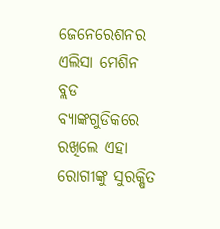ଜେନେରେଶନର ଏଲିସା ମେଶିନ ବ୍ଲଡ ବ୍ୟାଙ୍କଗୁଡିକରେ ରଖିଲେ ଏହା ରୋଗୀଙ୍କୁ ସୁରକ୍ଷିତ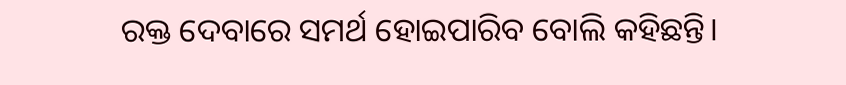ରକ୍ତ ଦେବାରେ ସମର୍ଥ ହୋଇପାରିବ ବୋଲି କହିଛନ୍ତି।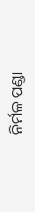ନିର୍ମଳ ପଣ୍ଡା